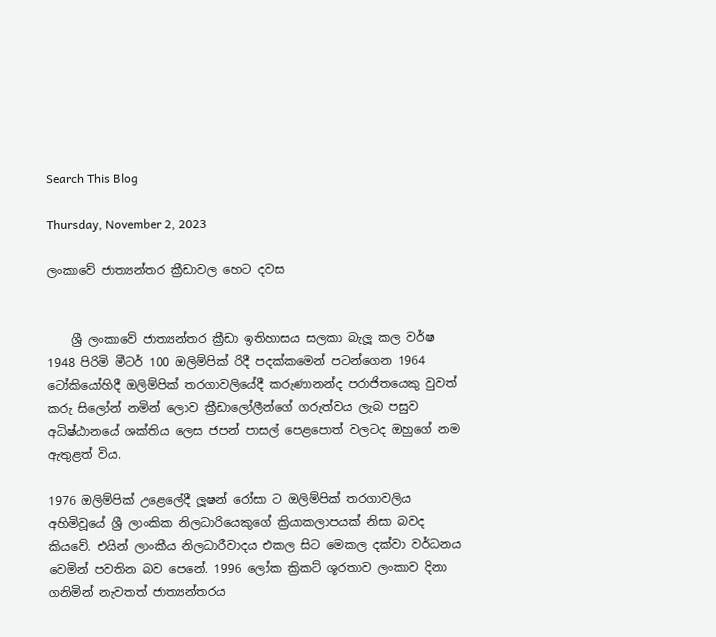Search This Blog

Thursday, November 2, 2023

ලංකාවේ ජාත්‍යන්තර ක්‍රීඩාවල හෙට දවස


    ශ්‍රී ලංකාවේ ජාත්‍යන්තර ක්‍රීඩා ඉතිහාසය සලකා බැලූ කල වර්ෂ 1948 පිරිමි මීටර් 100 ඔලිම්පික් රිදී පදක්කමෙන් පටන්ගෙන 1964 ටෝකියෝහිදී ඔලිම්පික් තරගාවලියේදී කරුණානන්ද පරාජිතයෙකු වුවත් කරු සිලෝන් නමින් ලොව ක්‍රීඩාලෝලීන්ගේ ගරුත්වය ලැබ පසුව අධිෂ්ඨානයේ ශක්තිය ලෙස ජපන් පාසල් පෙළපොත් වලටද ඔහුගේ නම ඇතුළත් විය.

1976 ඔලිම්පික් උළෙලේදී ලූෂන් රෝසා ට ඔලිම්පික් තරගාවලිය අහිමිවූයේ ශ්‍රී ලාංකික නිලධාරියෙකුගේ ක්‍රියාකලාපයක් නිසා බවද කියවේ. එයින් ලාංකීය නිලධාරීවාදය එකල සිට මෙකල දක්වා වර්ධනය වෙමින් පවතින බව පෙනේ. 1996 ලෝක ක්‍රිකට් ශූරතාව ලංකාව දිනා ගනිමින් නැවතත් ජාත්‍යන්තරය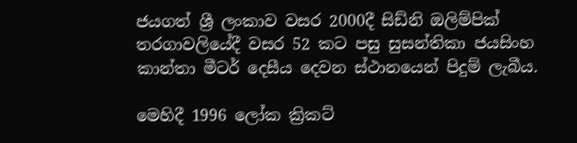ජයගත් ශ්‍රී ලංකාව වසර 2000දී සිඩ්නි ඔලිම්පික් තරගාවලියේදී වසර 52 කට පසු සුසන්තිකා ජයසිංහ කාන්තා මීටර් දෙසීය දෙවන ස්ථානයෙන් පිදුම් ලැබීය.

මෙහිදී 1996 ලෝක ක්‍රිකට්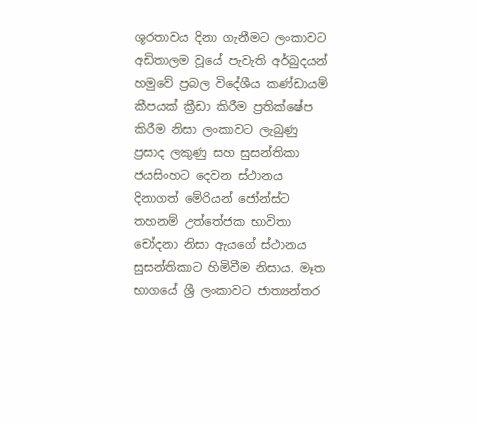ශූරතාවය දිනා ගැනීමට ලංකාවට අඩිතාලම වූයේ පැවැති අර්බුදයන් හමුවේ ප්‍රබල විදේශීය කණ්ඩායම් කීපයක් ක්‍රීඩා කිරීම ප්‍රතික්ෂේප කිරීම නිසා ලංකාවට ලැබුණු ප්‍රසාද ලකුණු සහ සුසන්තිකා ජයසිංහට දෙවන ස්ථානය දිනාගත් මේරියන් ජෝන්ස්ට තහනම් උත්තේජක භාවිතා චෝදනා නිසා ඇයගේ ස්ථානය සුසන්තිකාට හිමිවීම නිසාය. මෑත භාගයේ ශ්‍රී ලංකාවට ජාත්‍යන්තර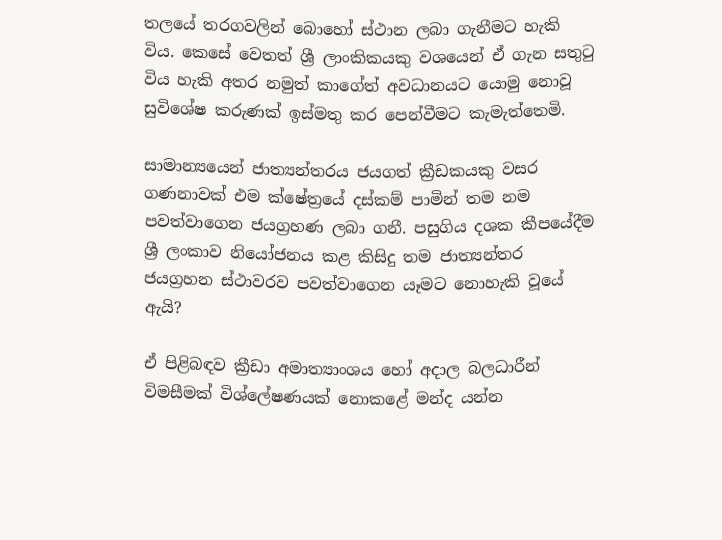තලයේ තරගවලින් බොහෝ ස්ථාන ලබා ගැනීමට හැකි විය. කෙසේ වෙතත් ශ්‍රී ලාංකිකයකු වශයෙන් ඒ ගැන සතුටු විය හැකි අතර නමුත් කාගේත් අවධානයට යොමු නොවූ සුවිශේෂ කරුණක් ඉස්මතු කර පෙන්වීමට කැමැත්තෙමි.

සාමාන්‍යයෙන් ජාත්‍යන්තරය ජයගත් ක්‍රීඩකයකු වසර ගණනාවක් එම ක්ෂේත්‍රයේ දස්කම් පාමින් තම නම පවත්වාගෙන ජයග්‍රහණ ලබා ගනී. පසුගිය දශක කීපයේදීම ශ්‍රී ලංකාව නියෝජනය කළ කිසිදු තම ජාත්‍යන්තර ජයග්‍රහන ස්ථාවරව පවත්වාගෙන යෑමට නොහැකි වූයේ ඇයි?

ඒ පිළිබඳව ක්‍රීඩා අමාත්‍යාංශය හෝ අදාල බලධාරීන් විමසීමක් විශ්ලේෂණයක් නොකළේ මන්ද යන්න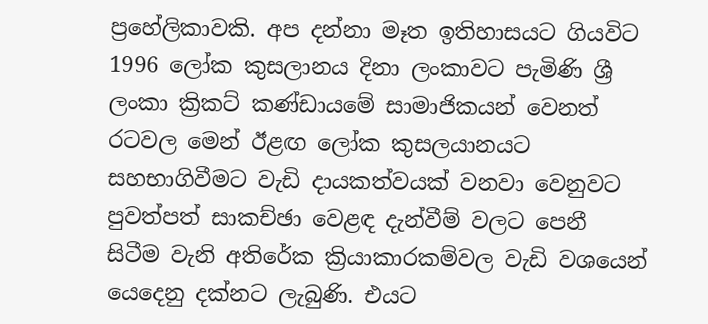ප්‍රහේලිකාවකි. අප දන්නා මෑත ඉතිහාසයට ගියවිට 1996 ලෝක කුසලානය දිනා ලංකාවට පැමිණි ශ්‍රී ලංකා ක්‍රිකට් කණ්ඩායමේ සාමාජිකයන් වෙනත් රටවල මෙන් ඊළඟ ලෝක කුසලයානයට සහභාගිවීමට වැඩි දායකත්වයක් වනවා වෙනුවට පුවත්පත් සාකච්ඡා වෙළඳ දැන්වීම් වලට පෙනී සිටීම වැනි අතිරේක ක්‍රියාකාරකම්වල වැඩි වශයෙන් යෙදෙනු දක්නට ලැබුණි. එයට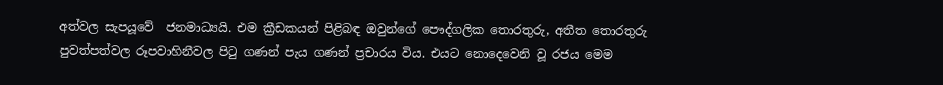අත්වල සැපයූවේ  ජනමාධ්‍යයි. එම ක්‍රීඩකයන් පිළිබඳ ඔවුන්ගේ පෞද්ගලික තොරතුරු, අතීත තොරතුරු පුවත්පත්වල රූපවාහිනීවල පිටු ගණන් පැය ගණන් ප්‍රචාරය විය. එයට නොදෙවෙනි වූ රජය මෙම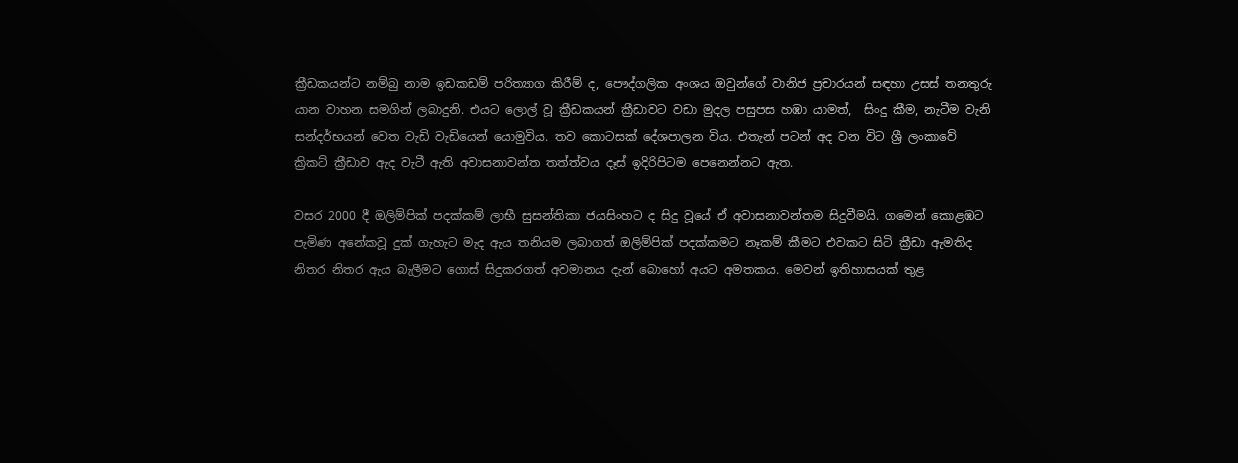ක්‍රීඩකයන්ට නම්බු නාම ඉඩකඩම් පරිත්‍යාග කිරීම් ද, පෞද්ගලික අංශය ඔවුන්ගේ වානිජ ප්‍රචාරයන් සඳහා උසස් තනතුරු යාන වාහන සමගින් ලබාදුනි. එයට ලොල් වූ ක්‍රීඩකයන් ක්‍රීඩාවට වඩා මුදල පසුපස හඹා යාමත්,  සිංදු කීම, නැටීම වැනි සන්දර්භයන් වෙත වැඩි වැඩියෙන් යොමුවිය. තව කොටසක් දේශපාලන විය. එතැන් පටන් අද වන විට ශ්‍රී ලංකාවේ ක්‍රිකට් ක්‍රීඩාව ඇද වැටී ඇති අවාසනාවන්ත තත්ත්වය දෑස් ඉදිරිපිටම පෙනෙන්නට ඇත.

වසර 2000 දී ඔලිම්පික් පදක්කම් ලාභී සුසන්තිකා ජයසිංහට ද සිදු වූයේ ඒ අවාසනාවන්තම සිදුවීමයි. ගමෙන් කොළඹට පැමිණ අනේකවූ දුක් ගැහැට මැද ඇය තනියම ලබාගත් ඔලිම්පික් පදක්කමට නෑකම් කීමට එවකට සිටි ක්‍රීඩා ඇමතිද නිතර නිතර ඇය බැලීමට ගොස් සිදුකරගත් අවමානය දැන් බොහෝ අයට අමතකය. මෙවන් ඉතිහාසයක් තුළ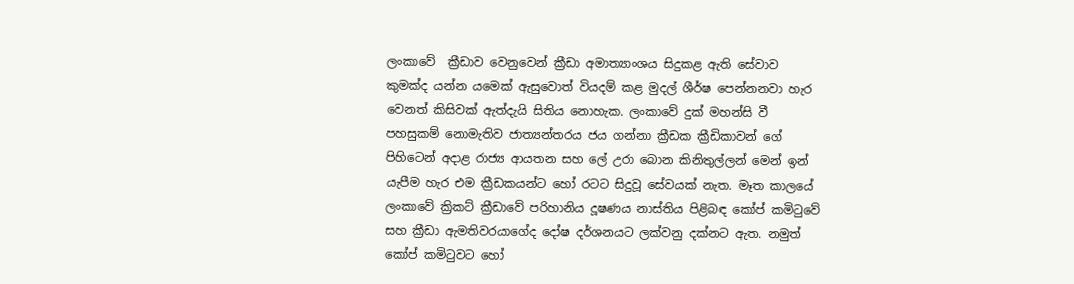ලංකාවේ  ක්‍රීඩාව වෙනුවෙන් ක්‍රීඩා අමාත්‍යාංශය සිදුකළ ඇති සේවාව කුමක්ද යන්න යමෙක් ඇසුවොත් වියදම් කළ මුදල් ශීර්ෂ පෙන්නනවා හැර වෙනත් කිසිවක් ඇත්දැයි සිතිය නොහැක. ලංකාවේ දුක් මහන්සි වී පහසුකම් නොමැතිව ජාත්‍යන්තරය ජය ගන්නා ක්‍රීඩක ක්‍රීඩිකාවන් ගේ පිහිටෙන් අදාළ රාජ්‍ය ආයතන සහ ලේ උරා බොන කිනිතුල්ලන් මෙන් ඉන් යැපීම හැර එම ක්‍රීඩකයන්ට හෝ රටට සිදුවූ සේවයක් නැත. මෑත කාලයේ ලංකාවේ ‍ක්‍රිකට් ක්‍රීඩාවේ පරිහානිය දූෂණය නාස්තිය පිළිබඳ කෝප් කමිටුවේ සහ ක්‍රීඩා ඇමතිවරයාගේද දෝෂ දර්ශනයට ලක්වනු දක්නට ඇත. නමුත් කෝප් කමිටුවට හෝ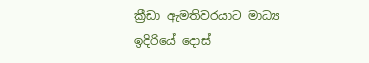ක්‍රීඩා ඇමතිවරයාට මාධ්‍ය ඉදිරියේ දොස්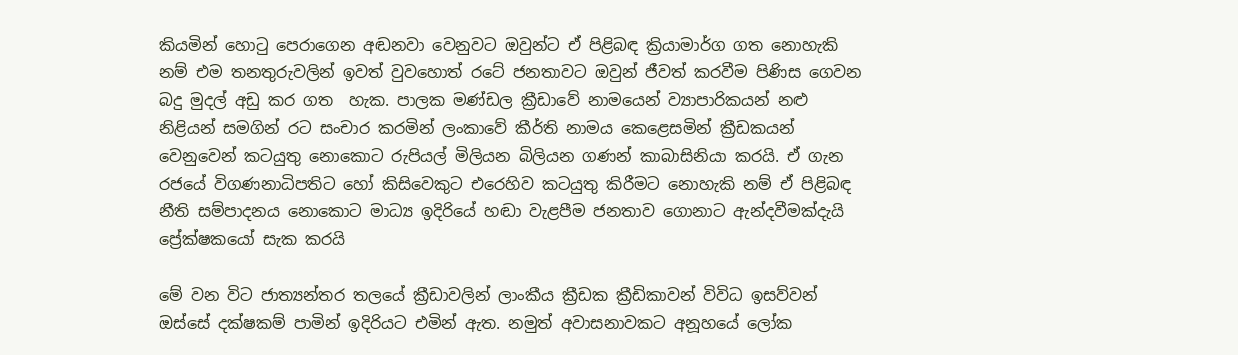කියමින් හොටු පෙරාගෙන අඬනවා වෙනුවට ඔවුන්ට ඒ පිළිබඳ ක්‍රියාමාර්ග ගත නොහැකි නම් එම තනතුරුවලින් ඉවත් වුවහොත් රටේ ජනතාවට ඔවුන් ජීවත් කරවීම පිණිස ගෙවන බදු මුදල් අඩු කර ගත  හැක. පාලක මණ්ඩල ක්‍රීඩාවේ නාමයෙන් ව්‍යාපාරිකයන් නළු නිළියන් සමගින් රට සංචාර කරමින් ලංකාවේ කීර්ති නාමය කෙළෙසමින් ක්‍රීඩකයන් වෙනුවෙන් කටයුතු නොකොට රුපියල් මිලියන බිලියන ගණන් කාබාසිනියා කරයි. ඒ ගැන රජයේ විගණනාධිපතිට හෝ කිසිවෙකුට එරෙහිව කටයුතු කිරීමට නොහැකි නම් ඒ පිළිබඳ නීති සම්පාදනය නොකොට මාධ්‍ය ඉදිරියේ හඬා වැළපීම ජනතාව ගොනාට ඇන්දවීමක්දැයි ප්‍රේක්ෂකයෝ සැක කරයි

මේ වන විට ජාත්‍යන්තර තලයේ ක්‍රීඩාවලින් ලාංකීය ක්‍රීඩක ක්‍රීඩිකාවන් විවිධ ඉසව්වන් ඔස්සේ දක්ෂකම් පාමින් ඉදිරියට එමින් ඇත. නමුත් අවාසනාවකට අනූහයේ ලෝක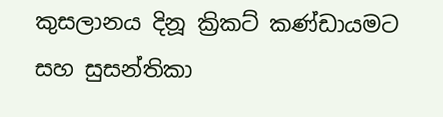කුසලානය දිනූ ක්‍රිකට් කණ්ඩායමට සහ සුසන්තිකා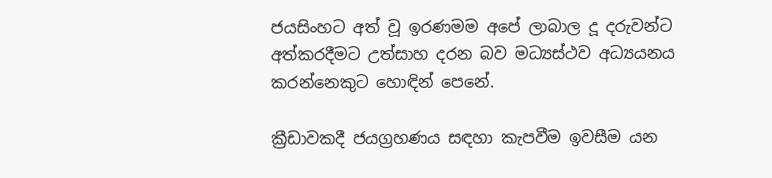ජයසිංහට අත් වූ ඉරණමම අපේ ලාබාල දූ දරුවන්ට අත්කරදීමට උත්සාහ දරන බව මධ්‍යස්ථව අධ්‍යයනය කරන්නෙකුට හොඳින් පෙනේ.

ක්‍රීඩාවකදී ජයග්‍රහණය සඳහා කැපවීම ඉවසීම යන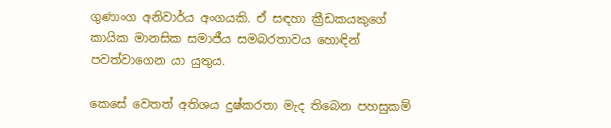ගුණාංග අනිවාර්ය අංගයකි. ඒ සඳහා ක්‍රීඩකයකුගේ කායික මානසික සමාජීය සමබරතාවය හොඳින් පවත්වාගෙන යා යුතුය.

කෙසේ වෙතත් අතිශය දුෂ්කරතා මැද තිබෙන පහසුකම්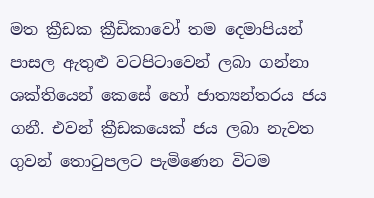මත ‍ක්‍රීඩක ක්‍රීඩිකාවෝ තම දෙමාපියන් පාසල ඇතුළු වටපිටාවෙන් ලබා ගන්නා ශක්තියෙන් කෙසේ හෝ ජාත්‍යන්තරය ජය ගනී. එවන් ක්‍රීඩකයෙක් ජය ලබා නැවත ගුවන් තොටුපලට පැමිණෙන විටම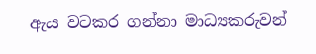ඇය වටකර ගන්නා මාධ්‍යකරුවන්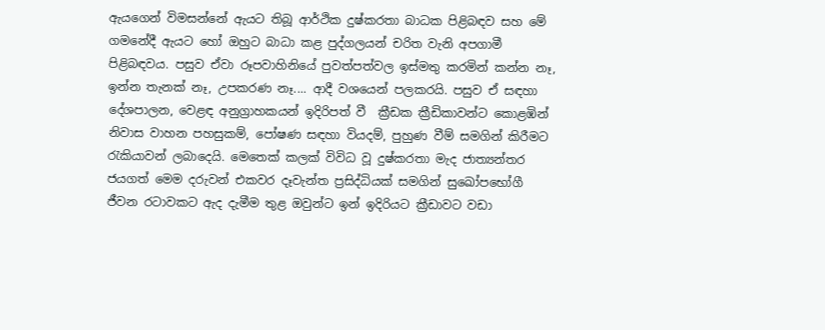ඇයගෙන් විමසන්නේ ඇයට තිබූ ආර්ථික දුෂ්කරතා බාධක පිළිබඳව සහ මේ ගමනේදී ඇයට හෝ ඔහුට බාධා කළ පුද්ගලයන් චරිත වැනි අපගාමී පිළිබඳවය. පසුව ඒවා රූපවාහිනියේ පුවත්පත්වල ඉස්මතු කරමින් කන්න නෑ, ඉන්න තැනක් නෑ, උපකරණ නෑ.... ආදී වශයෙන් පලකරයි. පසුව ඒ සඳහා දේශපාලන, වෙළඳ අනුග්‍රාහකයන් ඉදිරිපත් වී  ක්‍රීඩක ක්‍රීඩිකාවන්ට කොළඹින් නිවාස වාහන පහසුකම්, පෝෂණ සඳහා වියදම්, පුහුණ වීම් සමගින් කිරීමට රැකියාවන් ලබාදෙයි. මෙතෙක් කලක් විවිධ වූ දුෂ්කරතා මැද ජාත්‍යන්තර ජයගත් මෙම දරුවන් එකවර දෑවැන්ත ප්‍රසිද්ධියක් සමගින් සුඛෝපභෝගී ජීවන රටාවකට ඇද දැමීම තුළ ඔවුන්ට ඉන් ඉදිරියට ක්‍රීඩාවට වඩා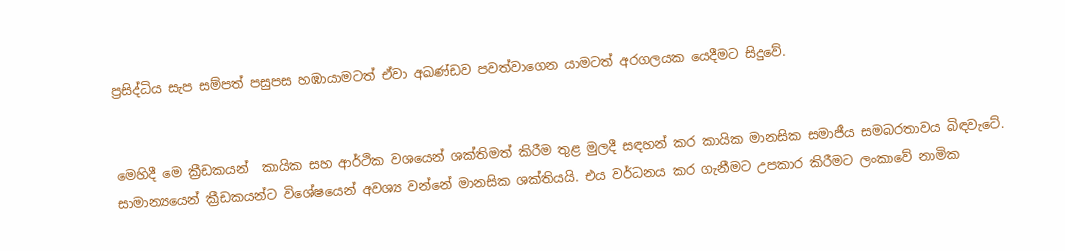ප්‍රසිද්ධිය සැප සම්පත් පසුපස හඹායාමටත් ඒවා අඛණ්ඩව පවත්වාගෙන යාමටත් අරගලයක යෙදීමට සිදුවේ.


මෙහිදී මෙ ක්‍රීඩකයන්  කායික සහ ආර්ථික වශයෙන් ශක්තිමත් කිරීම තුළ මුලදී සඳහන් කර කායික මානසික සමාජීය සමබරතාවය බිඳවැටේ. සාමාන්‍යයෙන් ක්‍රීඩකයන්ට විශේෂයෙන් අවශ්‍ය වන්නේ මානසික ශක්තියයි. එය වර්ධනය කර ගැනීමට උපකාර කිරීමට ලංකාවේ නාමික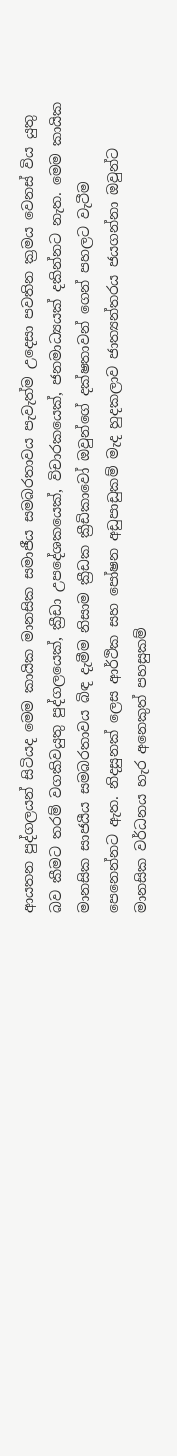ආයතන පුද්ගලයන් සිටියද මෙම කායික මානසික සමාජීය සමබරතාවය පැවැත්ම උදෙසා පවතින ක්‍රමය වෙනස් විය යුතු බව කීමට තරම් වගකිවයුතු පුද්ගලයෙක්, ක්‍රීඩා උපදේශකයෙක්, විචාරකයෙක්, ජනමාධ්‍යයක් දකින්නට නැත. මෙම කායික මානසික සාජයීය සමබරතාවය බිඳ දැමීම නිසාම ක්‍රීඩක ක්‍රීඩිකාවෝ ඔවුන්ගේ දක්ෂතාවන් ගෙන් පහලට වැටීම පෙනෙන්නට ඇත. නිදසුනක් ලෙස ආර්ථික සහ පෝෂන අඩුපාඩුකම් මැද හුදකලාව ජාත්‍යන්තරය ජයගන්නා ඔවුන්ට මානසික වර්ධනය හැර අනෙකුත් පහසුකම්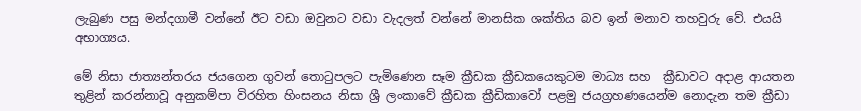ලැබුණ පසු මන්දගාමී වන්නේ ඊට වඩා ඔවුනට වඩා වැදලත් වන්නේ මානසික ශක්තිය බව ඉන් මනාව තහවුරු වේ. එයයි අභාග්‍යය.

මේ නිසා ජාත්‍යන්තරය ජයගෙන ගුවන් තොටුපලට පැමිණෙන සෑම ක්‍රීඩක ක්‍රීඩකයෙකුටම මාධ්‍ය සහ  ක්‍රීඩාවට අදාළ ආයතන තුළින් කරන්නාවූ අනුකම්පා විරහිත හිංසනය නිසා ශ්‍රී ලංකාවේ ක්‍රීඩක ක්‍රීඩිකාවෝ පළමු ජයග්‍රහණයෙන්ම නොදැන තම ක්‍රීඩා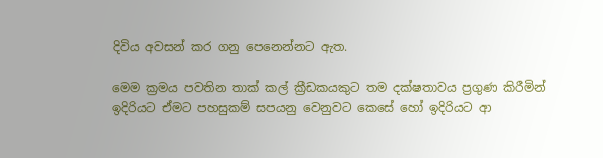දිවිය අවසන් කර ගනු පෙනෙන්නට ඇත.

මෙම ක්‍රමය පවතින තාක් කල් ක්‍රීඩකයකුට තම දක්ෂතාවය ප්‍රගුණ කිරීමින් ඉදිරියට ඒමට පහසුකම් සපයනු වෙනුවට කෙසේ හෝ ඉදිරියට ආ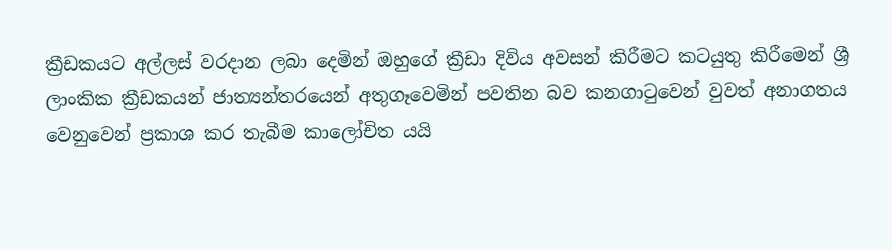ක්‍රීඩකයට අල්ලස් වරදාන ලබා දෙමින් ඔහුගේ ක්‍රීඩා දිවිය අවසන් කිරීමට කටයුතු කිරීමෙන් ශ්‍රී ලාංකික ක්‍රීඩකයන් ජාත්‍යන්තරයෙන් අතුගෑවෙමින් පවතින බව කනගාටුවෙන් වුවත් අනාගතය වෙනුවෙන් ප්‍රකාශ කර තැබීම කාලෝචිත යයි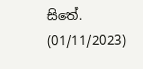සිතේ.            (01/11/2023)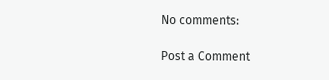No comments:

Post a Comment